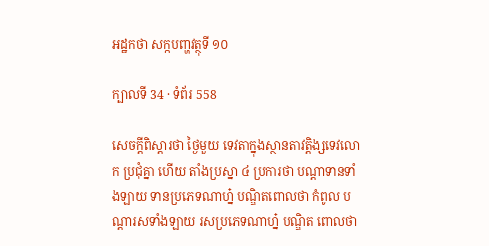អដ្ឋកថា សក្កបញ្ហវត្ថុទី ១០

ក្បាលទី 34 · ទំព័រ 558

សេចក្តីពិស្តារថា ថ្ងៃមួយ ទេវតាក្នុងស្ថានតាវត្តិង្សទេវលោក ប្រជុំគ្នា ហើយ តាំងប្រស្នា ៤ ប្រការថា បណ្តាទានទាំងឡាយ ទានប្រភេទណាហ្ន៎ បណ្ឌិតពោលថា កំពូល បណ្តារសទាំងឡាយ រសប្រភេទណាហ្ន៎ បណ្ឌិត ពោលថា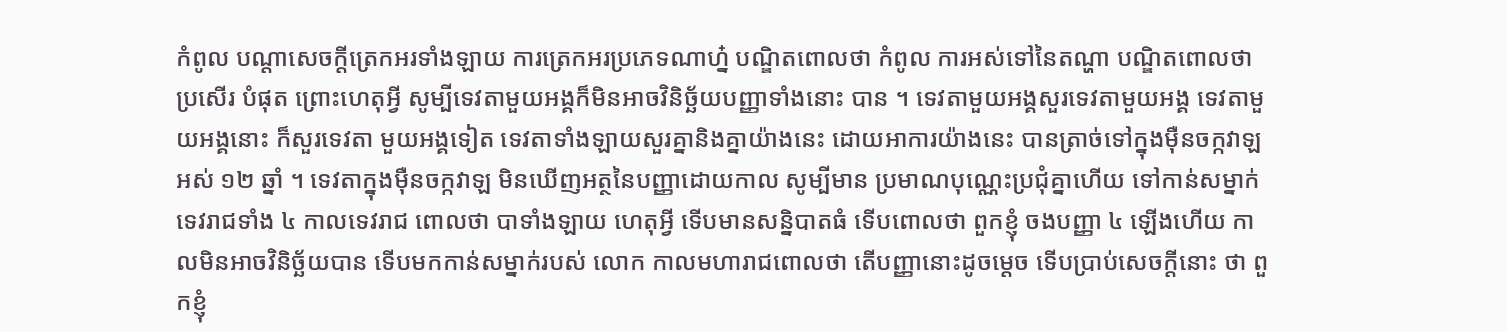កំពូល បណ្តាសេចក្តីត្រេកអរទាំងឡាយ ការត្រេកអរប្រភេទណាហ្ន៎ បណ្ឌិតពោលថា កំពូល ការអស់ទៅនៃតណ្ហា បណ្ឌិតពោលថា ប្រសើរ បំផុត ព្រោះហេតុអ្វី សូម្បីទេវតាមួយអង្គក៏មិនអាចវិនិច្ឆ័យបញ្ញាទាំងនោះ បាន ។ ទេវតាមួយអង្គសួរទេវតាមួយអង្គ ទេវតាមួយអង្គនោះ ក៏សួរទេវតា មួយអង្គទៀត ទេវតាទាំងឡាយសួរគ្នានិងគ្នាយ៉ាងនេះ ដោយអាការយ៉ាងនេះ បានត្រាច់ទៅក្នុងម៉ឺនចក្កវាឡអស់ ១២ ឆ្នាំ ។ ទេវតាក្នុងម៉ឺនចក្កវាឡ មិនឃើញអត្ថនៃបញ្ញាដោយកាល សូម្បីមាន ប្រមាណបុណ្ណេះប្រជុំគ្នាហើយ ទៅកាន់សម្នាក់ទេវរាជទាំង ៤ កាលទេវរាជ ពោលថា បាទាំងឡាយ ហេតុអ្វី ទើបមានសន្និបាតធំ ទើបពោលថា ពួកខ្ញុំ ចងបញ្ញា ៤ ឡើងហើយ កាលមិនអាចវិនិច្ឆ័យបាន ទើបមកកាន់សម្នាក់របស់ លោក កាលមហារាជពោលថា តើបញ្ញានោះដូចម្តេច ទើបប្រាប់សេចក្តីនោះ ថា ពួកខ្ញុំ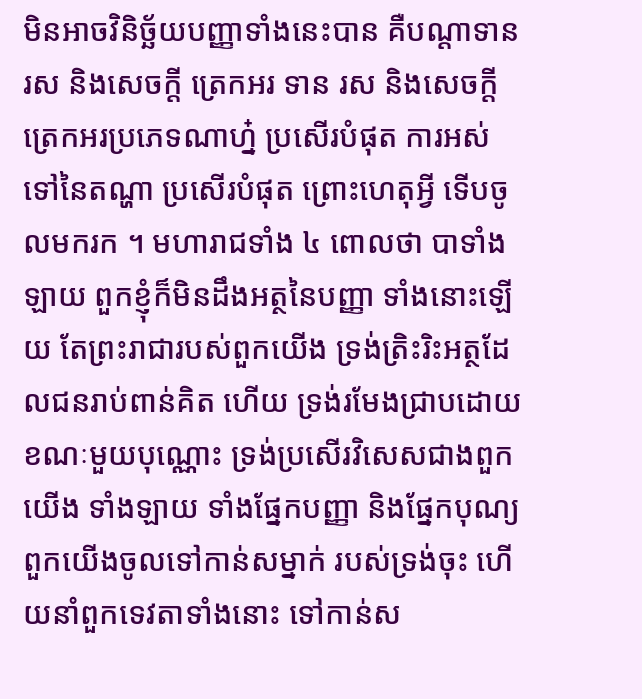មិនអាចវិនិច្ឆ័យបញ្ញាទាំងនេះបាន គឺបណ្តាទាន រស និងសេចក្តី ត្រេកអរ ទាន រស និងសេចក្តីត្រេកអរប្រភេទណាហ្ន៎ ប្រសើរបំផុត ការអស់ ទៅនៃតណ្ហា ប្រសើរបំផុត ព្រោះហេតុអ្វី ទើបចូលមករក ។ មហារាជទាំង ៤ ពោលថា បាទាំងឡាយ ពួកខ្ញុំក៏មិនដឹងអត្ថនៃបញ្ញា ទាំងនោះឡើយ តែព្រះរាជារបស់ពួកយើង ទ្រង់ត្រិះរិះអត្ថដែលជនរាប់ពាន់គិត ហើយ ទ្រង់រមែងជ្រាបដោយខណៈមួយបុណ្ណោះ ទ្រង់ប្រសើរវិសេសជាងពួកយើង ទាំងឡាយ ទាំងផ្នែកបញ្ញា និងផ្នែកបុណ្យ ពួកយើងចូលទៅកាន់សម្នាក់ របស់ទ្រង់ចុះ ហើយនាំពួកទេវតាទាំងនោះ ទៅកាន់ស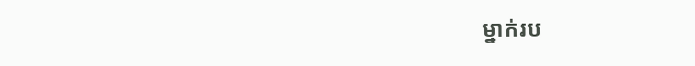ម្នាក់រប